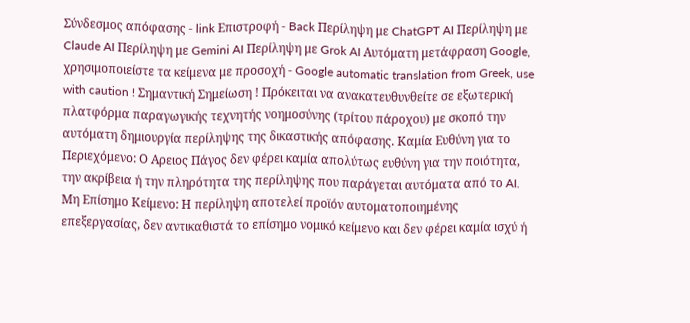Σύνδεσμος απόφασης - link Επιστροφή - Back Περίληψη με ChatGPT AI Περίληψη με Claude AI Περίληψη με Gemini AI Περίληψη με Grok AI Αυτόματη μετάφραση Google, χρησιμοποιείστε τα κείμενα με προσοχή - Google automatic translation from Greek, use with caution ! Σημαντική Σημείωση ! Πρόκειται να ανακατευθυνθείτε σε εξωτερική πλατφόρμα παραγωγικής τεχνητής νοημοσύνης (τρίτου πάροχου) με σκοπό την αυτόματη δημιουργία περίληψης της δικαστικής απόφασης. Καμία Ευθύνη για το Περιεχόμενο: Ο Αρειος Πάγος δεν φέρει καμία απολύτως ευθύνη για την ποιότητα, την ακρίβεια ή την πληρότητα της περίληψης που παράγεται αυτόματα από το AI. Μη Επίσημο Κείμενο: Η περίληψη αποτελεί προϊόν αυτοματοποιημένης επεξεργασίας, δεν αντικαθιστά το επίσημο νομικό κείμενο και δεν φέρει καμία ισχύ ή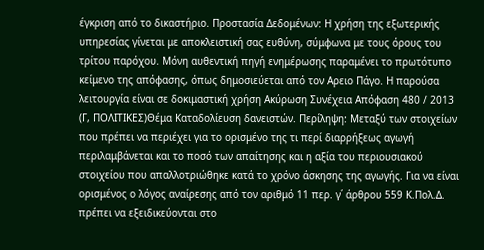έγκριση από το δικαστήριο. Προστασία Δεδομένων: Η χρήση της εξωτερικής υπηρεσίας γίνεται με αποκλειστική σας ευθύνη, σύμφωνα με τους όρους του τρίτου παρόχου. Μόνη αυθεντική πηγή ενημέρωσης παραμένει το πρωτότυπο κείμενο της απόφασης, όπως δημοσιεύεται από τον Αρειο Πάγο. Η παρούσα λειτουργία είναι σε δοκιμαστική χρήση Ακύρωση Συνέχεια Απόφαση 480 / 2013 (Γ, ΠΟΛΙΤΙΚΕΣ)Θέμα Καταδολίευση δανειστών. Περίληψη: Μεταξύ των στοιχείων που πρέπει να περιέχει για το ορισμένο της τι περί διαρρήξεως αγωγή περιλαμβάνεται και το ποσό των απαίτησης και η αξία του περιουσιακού στοιχείου που απαλλοτριώθηκε κατά το χρόνο άσκησης της αγωγής. Για να είναι ορισμένος ο λόγος αναίρεσης από τον αριθμό 11 περ. γ΄ άρθρου 559 Κ.Πολ.Δ. πρέπει να εξειδικεύονται στο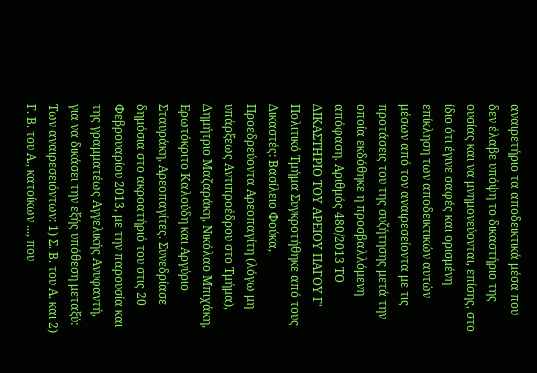αναιρετήριο τα αποδεικτικά μέσα που δεν έλαβε υπόψη το δικαστήριο της ουσίας και να μνημονεύονται, επίσης, στο ίδιο ότι έγινε σαφές και ορισμένη επίκληση των αποδεικτικών αυτών μέσων από τον αναιρεσείοντα με τις προτάσεις του της συζήτησης μετά την οποία εκδόθηκε η προσβαλλόμενη απόφαση. Αριθμός 480/2013 ΤΟ ΔΙΚΑΣΤΗΡΙΟ ΤΟΥ ΑΡΕΙΟΥ ΠΑΓΟΥ Γ' Πολιτικό Τμήμα Συγκροτήθηκε από τους Δικαστές: Βασίλειο Φούκα, Προεδρεύοντα Αρεοπαγίτη (λόγω μη υπάρξεως Αντιπροέδρου στο Τμήμα), Δημήτριο Μαζαράκη, Νικόλαο Μπιχάκη, Ερωτόκριτο Καλούδη και Αργύριο Σταυράκη, Αρεοπαγίτες. Συνεδρίασε δημόσια στο ακροατήριό του στις 20 Φεβρουαρίου 2013, με την παρουσία και της γραμματέως Αγγελικής Ανυφαντή, για να δικάσει την εξής υπόθεση μεταξύ: Των αναιρεσειόντων: 1) Σ. Β. του Α. και 2) Γ. Β. του Α., κατοίκων ..., που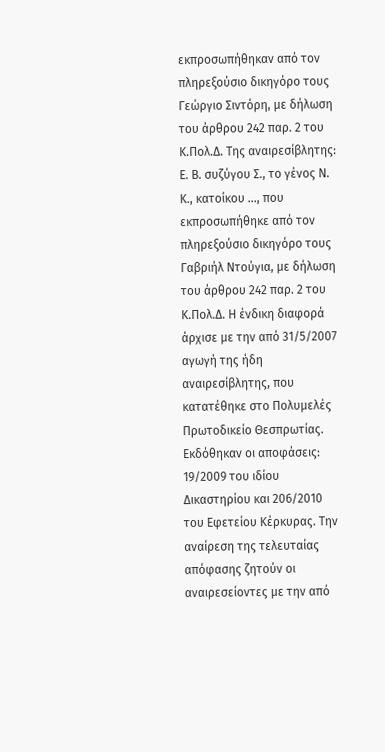εκπροσωπήθηκαν από τον πληρεξούσιο δικηγόρο τους Γεώργιο Σιντόρη, με δήλωση του άρθρου 242 παρ. 2 του Κ.Πολ.Δ. Της αναιρεσίβλητης: Ε. Β. συζύγου Σ., το γένος Ν. Κ., κατοίκου ..., που εκπροσωπήθηκε από τον πληρεξούσιο δικηγόρο τους Γαβριήλ Ντούγια, με δήλωση του άρθρου 242 παρ. 2 του Κ.Πολ.Δ. Η ένδικη διαφορά άρχισε με την από 31/5/2007 αγωγή της ήδη αναιρεσίβλητης, που κατατέθηκε στο Πολυμελές Πρωτοδικείο Θεσπρωτίας. Εκδόθηκαν οι αποφάσεις: 19/2009 του ιδίου Δικαστηρίου και 206/2010 του Εφετείου Κέρκυρας. Την αναίρεση της τελευταίας απόφασης ζητούν οι αναιρεσείοντες με την από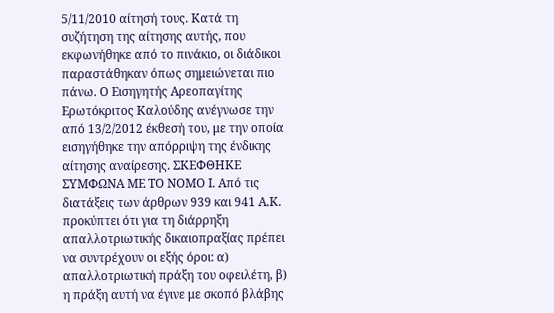5/11/2010 αίτησή τους. Κατά τη συζήτηση της αίτησης αυτής, που εκφωνήθηκε από το πινάκιο, οι διάδικοι παραστάθηκαν όπως σημειώνεται πιο πάνω. Ο Εισηγητής Αρεοπαγίτης Ερωτόκριτος Καλούδης ανέγνωσε την από 13/2/2012 έκθεσή του, με την οποία εισηγήθηκε την απόρριψη της ένδικης αίτησης αναίρεσης. ΣΚΕΦΘΗΚΕ ΣΥΜΦΩΝΑ ΜΕ ΤΟ ΝΟΜΟ Ι. Από τις διατάξεις των άρθρων 939 και 941 Α.Κ. προκύπτει ότι για τη διάρρηξη απαλλοτριωτικής δικαιοπραξίας πρέπει να συντρέχουν οι εξής όροι: α) απαλλοτριωτική πράξη του οφειλέτη, β) η πράξη αυτή να έγινε με σκοπό βλάβης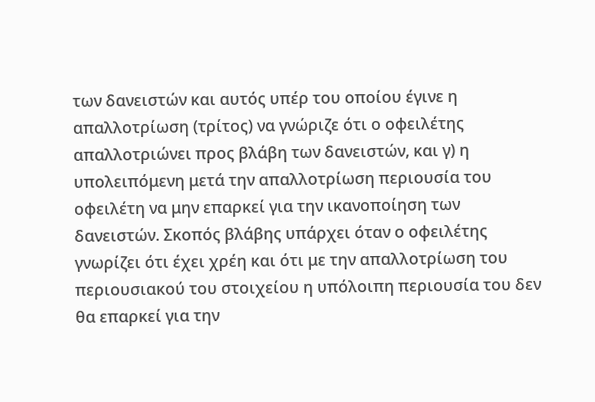των δανειστών και αυτός υπέρ του οποίου έγινε η απαλλοτρίωση (τρίτος) να γνώριζε ότι ο οφειλέτης απαλλοτριώνει προς βλάβη των δανειστών, και γ) η υπολειπόμενη μετά την απαλλοτρίωση περιουσία του οφειλέτη να μην επαρκεί για την ικανοποίηση των δανειστών. Σκοπός βλάβης υπάρχει όταν ο οφειλέτης γνωρίζει ότι έχει χρέη και ότι με την απαλλοτρίωση του περιουσιακού του στοιχείου η υπόλοιπη περιουσία του δεν θα επαρκεί για την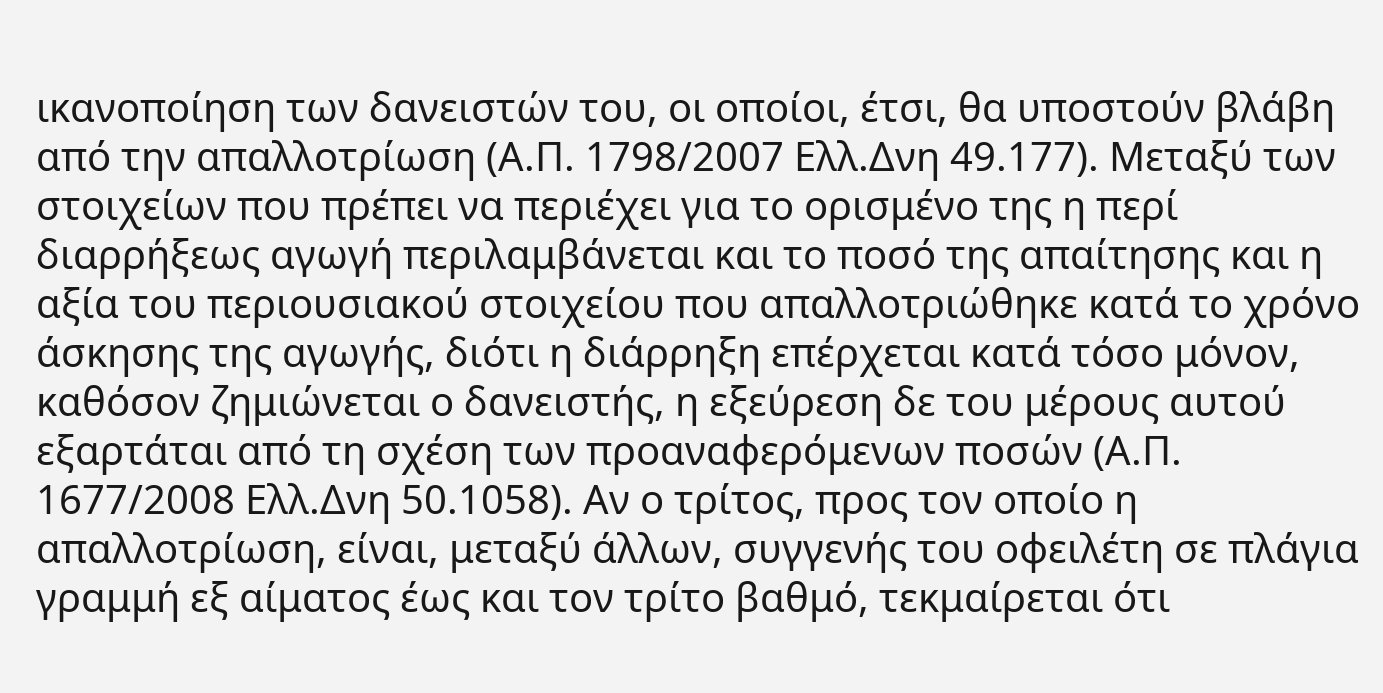ικανοποίηση των δανειστών του, οι οποίοι, έτσι, θα υποστούν βλάβη από την απαλλοτρίωση (Α.Π. 1798/2007 Ελλ.Δνη 49.177). Μεταξύ των στοιχείων που πρέπει να περιέχει για το ορισμένο της η περί διαρρήξεως αγωγή περιλαμβάνεται και το ποσό της απαίτησης και η αξία του περιουσιακού στοιχείου που απαλλοτριώθηκε κατά το χρόνο άσκησης της αγωγής, διότι η διάρρηξη επέρχεται κατά τόσο μόνον, καθόσον ζημιώνεται ο δανειστής, η εξεύρεση δε του μέρους αυτού εξαρτάται από τη σχέση των προαναφερόμενων ποσών (Α.Π. 1677/2008 Ελλ.Δνη 50.1058). Αν ο τρίτος, προς τον οποίο η απαλλοτρίωση, είναι, μεταξύ άλλων, συγγενής του οφειλέτη σε πλάγια γραμμή εξ αίματος έως και τον τρίτο βαθμό, τεκμαίρεται ότι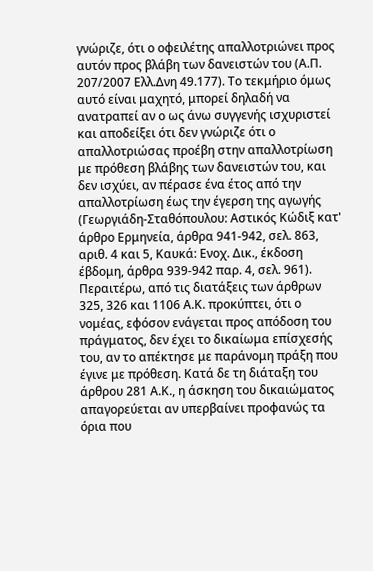γνώριζε, ότι ο οφειλέτης απαλλοτριώνει προς αυτόν προς βλάβη των δανειστών του (Α.Π. 207/2007 Ελλ.Δνη 49.177). Το τεκμήριο όμως αυτό είναι μαχητό, μπορεί δηλαδή να ανατραπεί αν ο ως άνω συγγενής ισχυριστεί και αποδείξει ότι δεν γνώριζε ότι ο απαλλοτριώσας προέβη στην απαλλοτρίωση με πρόθεση βλάβης των δανειστών του, και δεν ισχύει, αν πέρασε ένα έτος από την απαλλοτρίωση έως την έγερση της αγωγής (Γεωργιάδη-Σταθόπουλου: Αστικός Κώδιξ κατ' άρθρο Ερμηνεία, άρθρα 941-942, σελ. 863, αριθ. 4 και 5, Καυκά: Ενοχ. Δικ., έκδοση έβδομη, άρθρα 939-942 παρ. 4, σελ. 961). Περαιτέρω, από τις διατάξεις των άρθρων 325, 326 και 1106 Α.Κ. προκύπτει, ότι ο νομέας, εφόσον ενάγεται προς απόδοση του πράγματος, δεν έχει το δικαίωμα επίσχεσής του, αν το απέκτησε με παράνομη πράξη που έγινε με πρόθεση. Κατά δε τη διάταξη του άρθρου 281 Α.Κ., η άσκηση του δικαιώματος απαγορεύεται αν υπερβαίνει προφανώς τα όρια που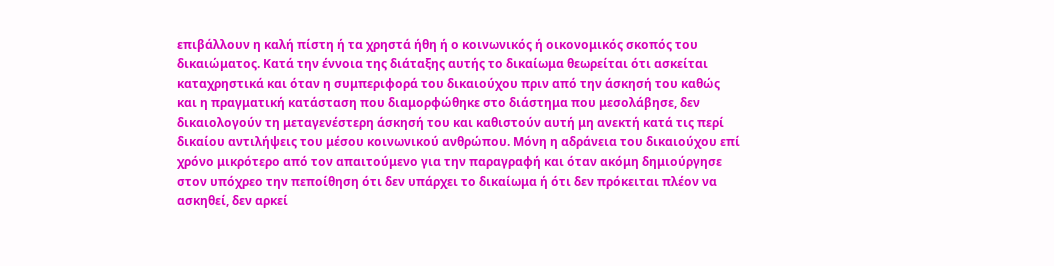επιβάλλουν η καλή πίστη ή τα χρηστά ήθη ή ο κοινωνικός ή οικονομικός σκοπός του δικαιώματος. Κατά την έννοια της διάταξης αυτής το δικαίωμα θεωρείται ότι ασκείται καταχρηστικά και όταν η συμπεριφορά του δικαιούχου πριν από την άσκησή του καθώς και η πραγματική κατάσταση που διαμορφώθηκε στο διάστημα που μεσολάβησε, δεν δικαιολογούν τη μεταγενέστερη άσκησή του και καθιστούν αυτή μη ανεκτή κατά τις περί δικαίου αντιλήψεις του μέσου κοινωνικού ανθρώπου. Μόνη η αδράνεια του δικαιούχου επί χρόνο μικρότερο από τον απαιτούμενο για την παραγραφή και όταν ακόμη δημιούργησε στον υπόχρεο την πεποίθηση ότι δεν υπάρχει το δικαίωμα ή ότι δεν πρόκειται πλέον να ασκηθεί, δεν αρκεί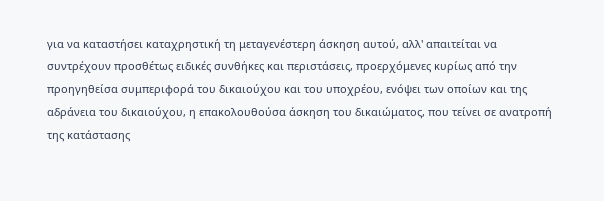για να καταστήσει καταχρηστική τη μεταγενέστερη άσκηση αυτού, αλλ' απαιτείται να συντρέχουν προσθέτως ειδικές συνθήκες και περιστάσεις, προερχόμενες κυρίως από την προηγηθείσα συμπεριφορά του δικαιούχου και του υποχρέου, ενόψει των οποίων και της αδράνεια του δικαιούχου, η επακολουθούσα άσκηση του δικαιώματος, που τείνει σε ανατροπή της κατάστασης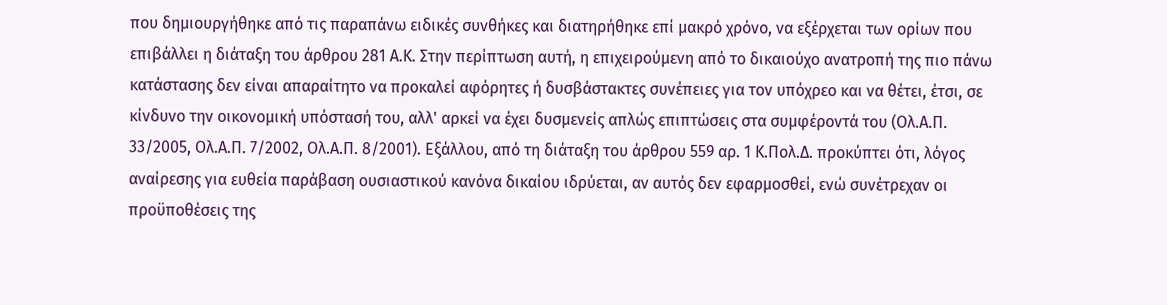που δημιουργήθηκε από τις παραπάνω ειδικές συνθήκες και διατηρήθηκε επί μακρό χρόνο, να εξέρχεται των ορίων που επιβάλλει η διάταξη του άρθρου 281 Α.Κ. Στην περίπτωση αυτή, η επιχειρούμενη από το δικαιούχο ανατροπή της πιο πάνω κατάστασης δεν είναι απαραίτητο να προκαλεί αφόρητες ή δυσβάστακτες συνέπειες για τον υπόχρεο και να θέτει, έτσι, σε κίνδυνο την οικονομική υπόστασή του, αλλ' αρκεί να έχει δυσμενείς απλώς επιπτώσεις στα συμφέροντά του (Ολ.Α.Π. 33/2005, Ολ.Α.Π. 7/2002, Ολ.Α.Π. 8/2001). Εξάλλου, από τη διάταξη του άρθρου 559 αρ. 1 Κ.Πολ.Δ. προκύπτει ότι, λόγος αναίρεσης για ευθεία παράβαση ουσιαστικού κανόνα δικαίου ιδρύεται, αν αυτός δεν εφαρμοσθεί, ενώ συνέτρεχαν οι προϋποθέσεις της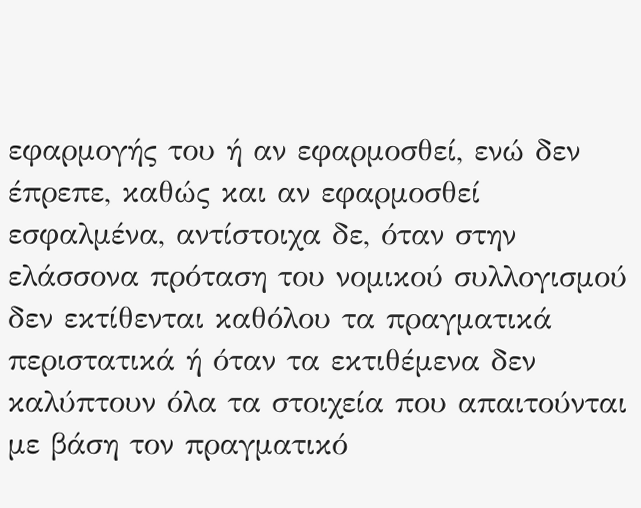εφαρμογής του ή αν εφαρμοσθεί, ενώ δεν έπρεπε, καθώς και αν εφαρμοσθεί εσφαλμένα, αντίστοιχα δε, όταν στην ελάσσονα πρόταση του νομικού συλλογισμού δεν εκτίθενται καθόλου τα πραγματικά περιστατικά ή όταν τα εκτιθέμενα δεν καλύπτουν όλα τα στοιχεία που απαιτούνται με βάση τον πραγματικό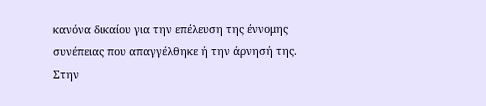κανόνα δικαίου για την επέλευση της έννομης συνέπειας που απαγγέλθηκε ή την άρνησή της. Στην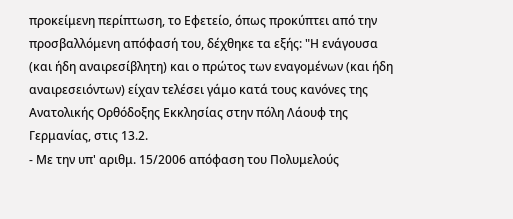προκείμενη περίπτωση, το Εφετείο, όπως προκύπτει από την προσβαλλόμενη απόφασή του, δέχθηκε τα εξής: "Η ενάγουσα (και ήδη αναιρεσίβλητη) και ο πρώτος των εναγομένων (και ήδη αναιρεσειόντων) είχαν τελέσει γάμο κατά τους κανόνες της Ανατολικής Ορθόδοξης Εκκλησίας στην πόλη Λάουφ της Γερμανίας, στις 13.2.
- Με την υπ' αριθμ. 15/2006 απόφαση του Πολυμελούς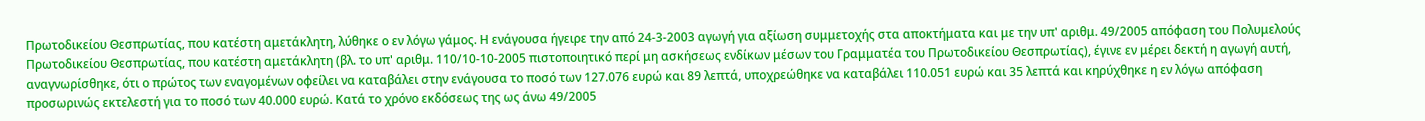Πρωτοδικείου Θεσπρωτίας, που κατέστη αμετάκλητη, λύθηκε ο εν λόγω γάμος. Η ενάγουσα ήγειρε την από 24-3-2003 αγωγή για αξίωση συμμετοχής στα αποκτήματα και με την υπ' αριθμ. 49/2005 απόφαση του Πολυμελούς Πρωτοδικείου Θεσπρωτίας, που κατέστη αμετάκλητη (βλ. το υπ' αριθμ. 110/10-10-2005 πιστοποιητικό περί μη ασκήσεως ενδίκων μέσων του Γραμματέα του Πρωτοδικείου Θεσπρωτίας), έγινε εν μέρει δεκτή η αγωγή αυτή, αναγνωρίσθηκε, ότι ο πρώτος των εναγομένων οφείλει να καταβάλει στην ενάγουσα το ποσό των 127.076 ευρώ και 89 λεπτά, υποχρεώθηκε να καταβάλει 110.051 ευρώ και 35 λεπτά και κηρύχθηκε η εν λόγω απόφαση προσωρινώς εκτελεστή για το ποσό των 40.000 ευρώ. Κατά το χρόνο εκδόσεως της ως άνω 49/2005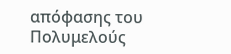απόφασης του Πολυμελούς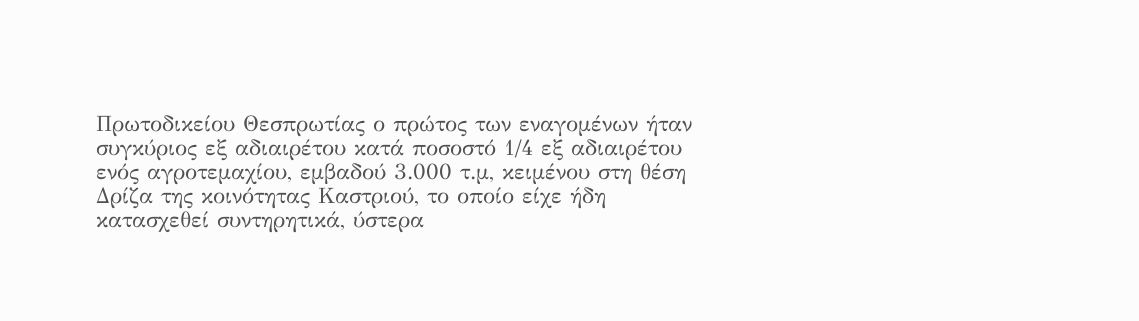Πρωτοδικείου Θεσπρωτίας ο πρώτος των εναγομένων ήταν συγκύριος εξ αδιαιρέτου κατά ποσοστό 1/4 εξ αδιαιρέτου ενός αγροτεμαχίου, εμβαδού 3.000 τ.μ, κειμένου στη θέση Δρίζα της κοινότητας Καστριού, το οποίο είχε ήδη κατασχεθεί συντηρητικά, ύστερα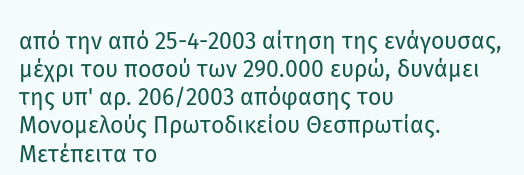από την από 25-4-2003 αίτηση της ενάγουσας, μέχρι του ποσού των 290.000 ευρώ, δυνάμει της υπ' αρ. 206/2003 απόφασης του Μονομελούς Πρωτοδικείου Θεσπρωτίας. Μετέπειτα το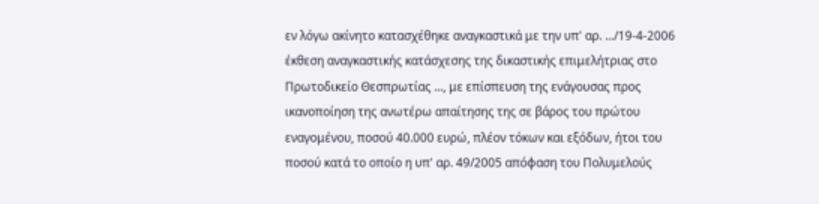εν λόγω ακίνητο κατασχέθηκε αναγκαστικά με την υπ' αρ. .../19-4-2006 έκθεση αναγκαστικής κατάσχεσης της δικαστικής επιμελήτριας στο Πρωτοδικείο Θεσπρωτίας ..., με επίσπευση της ενάγουσας προς ικανοποίηση της ανωτέρω απαίτησης της σε βάρος του πρώτου εναγομένου, ποσού 40.000 ευρώ, πλέον τόκων και εξόδων, ήτοι του ποσού κατά το οποίο η υπ' αρ. 49/2005 απόφαση του Πολυμελούς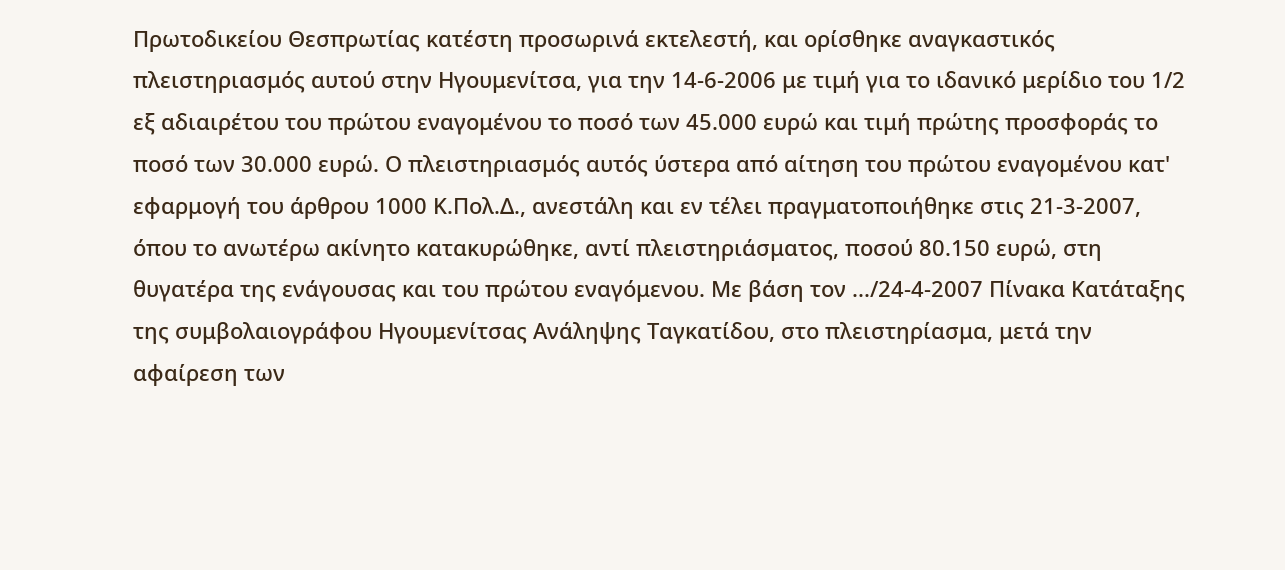Πρωτοδικείου Θεσπρωτίας κατέστη προσωρινά εκτελεστή, και ορίσθηκε αναγκαστικός πλειστηριασμός αυτού στην Ηγουμενίτσα, για την 14-6-2006 με τιμή για το ιδανικό μερίδιο του 1/2 εξ αδιαιρέτου του πρώτου εναγομένου το ποσό των 45.000 ευρώ και τιμή πρώτης προσφοράς το ποσό των 30.000 ευρώ. Ο πλειστηριασμός αυτός ύστερα από αίτηση του πρώτου εναγομένου κατ' εφαρμογή του άρθρου 1000 Κ.Πολ.Δ., ανεστάλη και εν τέλει πραγματοποιήθηκε στις 21-3-2007, όπου το ανωτέρω ακίνητο κατακυρώθηκε, αντί πλειστηριάσματος, ποσού 80.150 ευρώ, στη θυγατέρα της ενάγουσας και του πρώτου εναγόμενου. Με βάση τον .../24-4-2007 Πίνακα Κατάταξης της συμβολαιογράφου Ηγουμενίτσας Ανάληψης Ταγκατίδου, στο πλειστηρίασμα, μετά την αφαίρεση των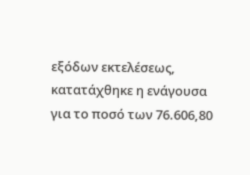εξόδων εκτελέσεως, κατατάχθηκε η ενάγουσα για το ποσό των 76.606,80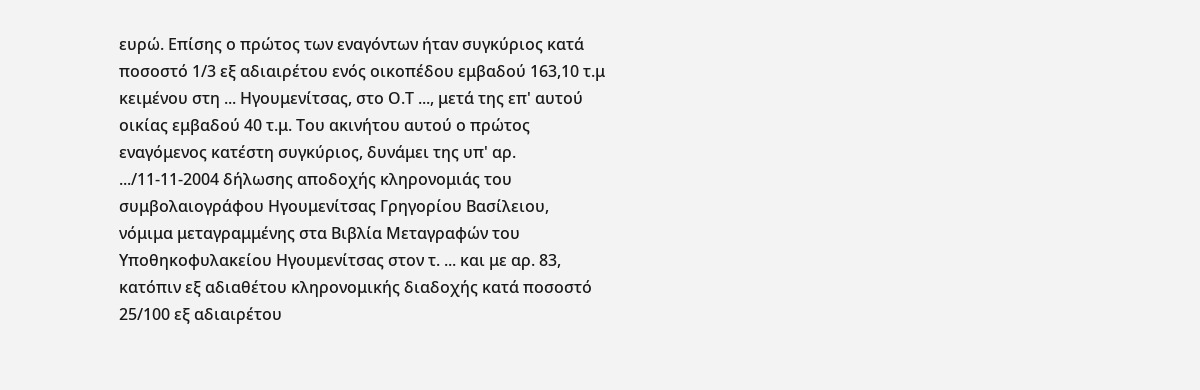ευρώ. Επίσης ο πρώτος των εναγόντων ήταν συγκύριος κατά ποσοστό 1/3 εξ αδιαιρέτου ενός οικοπέδου εμβαδού 163,10 τ.μ κειμένου στη ... Ηγουμενίτσας, στο Ο.Τ ..., μετά της επ' αυτού οικίας εμβαδού 40 τ.μ. Του ακινήτου αυτού ο πρώτος εναγόμενος κατέστη συγκύριος, δυνάμει της υπ' αρ. .../11-11-2004 δήλωσης αποδοχής κληρονομιάς του συμβολαιογράφου Ηγουμενίτσας Γρηγορίου Βασίλειου, νόμιμα μεταγραμμένης στα Βιβλία Μεταγραφών του Υποθηκοφυλακείου Ηγουμενίτσας στον τ. ... και με αρ. 83, κατόπιν εξ αδιαθέτου κληρονομικής διαδοχής κατά ποσοστό 25/100 εξ αδιαιρέτου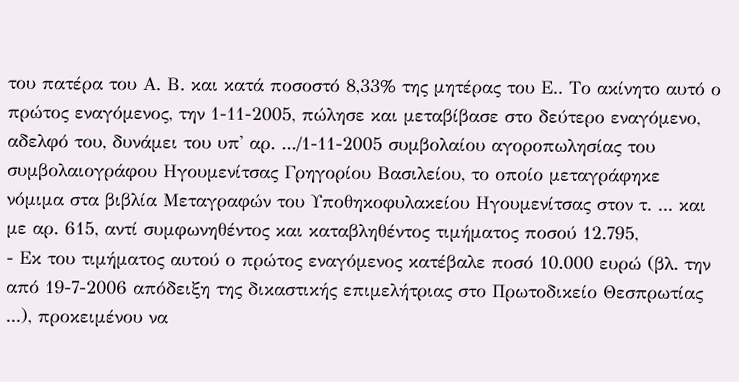του πατέρα του Α. Β. και κατά ποσοστό 8,33% της μητέρας του Ε.. Το ακίνητο αυτό ο πρώτος εναγόμενος, την 1-11-2005, πώλησε και μεταβίβασε στο δεύτερο εναγόμενο, αδελφό του, δυνάμει του υπ' αρ. .../1-11-2005 συμβολαίου αγοροπωλησίας του συμβολαιογράφου Ηγουμενίτσας Γρηγορίου Βασιλείου, το οποίο μεταγράφηκε νόμιμα στα βιβλία Μεταγραφών του Υποθηκοφυλακείου Ηγουμενίτσας στον τ. ... και με αρ. 615, αντί συμφωνηθέντος και καταβληθέντος τιμήματος ποσού 12.795,
- Εκ του τιμήματος αυτού ο πρώτος εναγόμενος κατέβαλε ποσό 10.000 ευρώ (βλ. την από 19-7-2006 απόδειξη της δικαστικής επιμελήτριας στο Πρωτοδικείο Θεσπρωτίας ...), προκειμένου να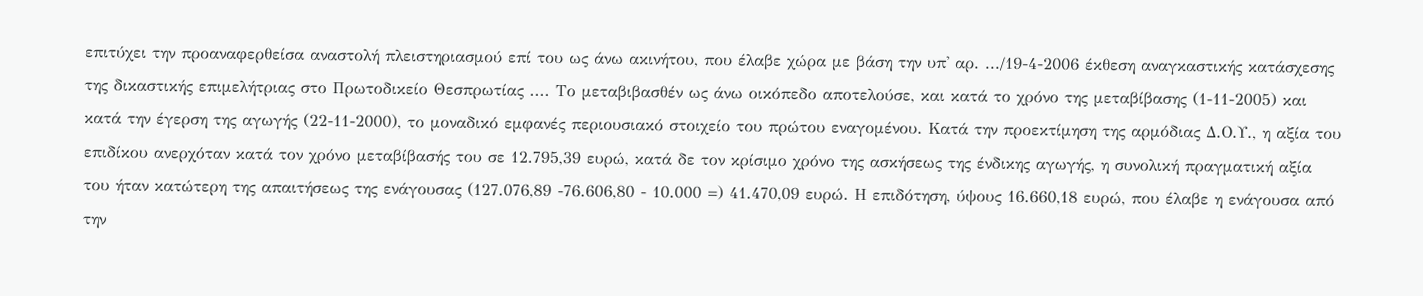επιτύχει την προαναφερθείσα αναστολή πλειστηριασμού επί του ως άνω ακινήτου, που έλαβε χώρα με βάση την υπ' αρ. .../19-4-2006 έκθεση αναγκαστικής κατάσχεσης της δικαστικής επιμελήτριας στο Πρωτοδικείο Θεσπρωτίας .... Το μεταβιβασθέν ως άνω οικόπεδο αποτελούσε, και κατά το χρόνο της μεταβίβασης (1-11-2005) και κατά την έγερση της αγωγής (22-11-2000), το μοναδικό εμφανές περιουσιακό στοιχείο του πρώτου εναγομένου. Κατά την προεκτίμηση της αρμόδιας Δ.Ο.Υ., η αξία του επιδίκου ανερχόταν κατά τον χρόνο μεταβίβασής του σε 12.795,39 ευρώ, κατά δε τον κρίσιμο χρόνο της ασκήσεως της ένδικης αγωγής, η συνολική πραγματική αξία του ήταν κατώτερη της απαιτήσεως της ενάγουσας (127.076,89 -76.606,80 - 10.000 =) 41.470,09 ευρώ. Η επιδότηση, ύψους 16.660,18 ευρώ, που έλαβε η ενάγουσα από την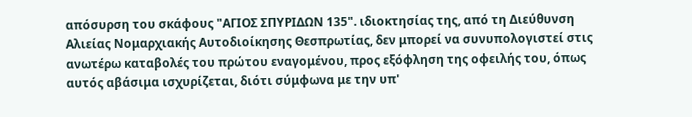απόσυρση του σκάφους "ΑΓΙΟΣ ΣΠΥΡΙΔΩΝ 135". ιδιοκτησίας της, από τη Διεύθυνση Αλιείας Νομαρχιακής Αυτοδιοίκησης Θεσπρωτίας, δεν μπορεί να συνυπολογιστεί στις ανωτέρω καταβολές του πρώτου εναγομένου, προς εξόφληση της οφειλής του, όπως αυτός αβάσιμα ισχυρίζεται, διότι σύμφωνα με την υπ'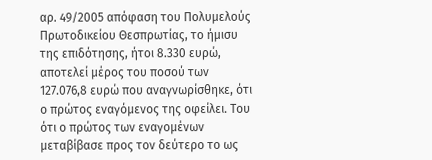αρ. 49/2005 απόφαση του Πολυμελούς Πρωτοδικείου Θεσπρωτίας, το ήμισυ της επιδότησης, ήτοι 8.330 ευρώ, αποτελεί μέρος του ποσού των 127.076,8 ευρώ που αναγνωρίσθηκε, ότι ο πρώτος εναγόμενος της οφείλει. Του ότι ο πρώτος των εναγομένων μεταβίβασε προς τον δεύτερο το ως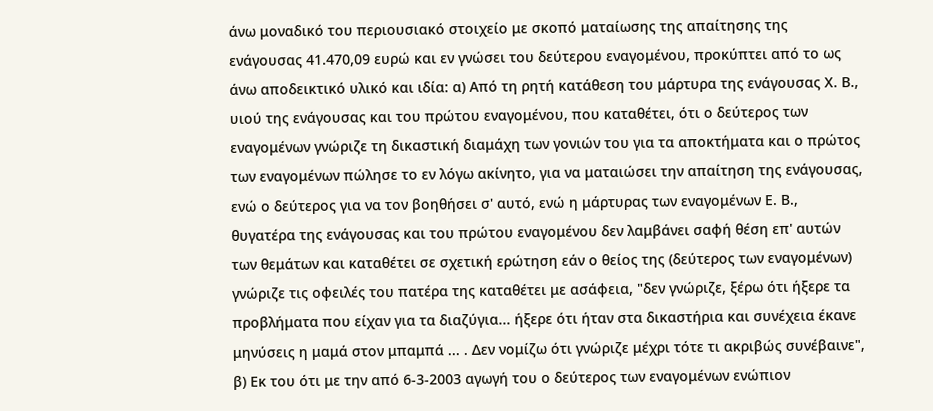άνω μοναδικό του περιουσιακό στοιχείο με σκοπό ματαίωσης της απαίτησης της ενάγουσας 41.470,09 ευρώ και εν γνώσει του δεύτερου εναγομένου, προκύπτει από το ως άνω αποδεικτικό υλικό και ιδία: α) Από τη ρητή κατάθεση του μάρτυρα της ενάγουσας Χ. Β., υιού της ενάγουσας και του πρώτου εναγομένου, που καταθέτει, ότι ο δεύτερος των εναγομένων γνώριζε τη δικαστική διαμάχη των γονιών του για τα αποκτήματα και ο πρώτος των εναγομένων πώλησε το εν λόγω ακίνητο, για να ματαιώσει την απαίτηση της ενάγουσας, ενώ ο δεύτερος για να τον βοηθήσει σ' αυτό, ενώ η μάρτυρας των εναγομένων Ε. Β., θυγατέρα της ενάγουσας και του πρώτου εναγομένου δεν λαμβάνει σαφή θέση επ' αυτών των θεμάτων και καταθέτει σε σχετική ερώτηση εάν ο θείος της (δεύτερος των εναγομένων) γνώριζε τις οφειλές του πατέρα της καταθέτει με ασάφεια, "δεν γνώριζε, ξέρω ότι ήξερε τα προβλήματα που είχαν για τα διαζύγια... ήξερε ότι ήταν στα δικαστήρια και συνέχεια έκανε μηνύσεις η μαμά στον μπαμπά ... . Δεν νομίζω ότι γνώριζε μέχρι τότε τι ακριβώς συνέβαινε", β) Εκ του ότι με την από 6-3-2003 αγωγή του ο δεύτερος των εναγομένων ενώπιον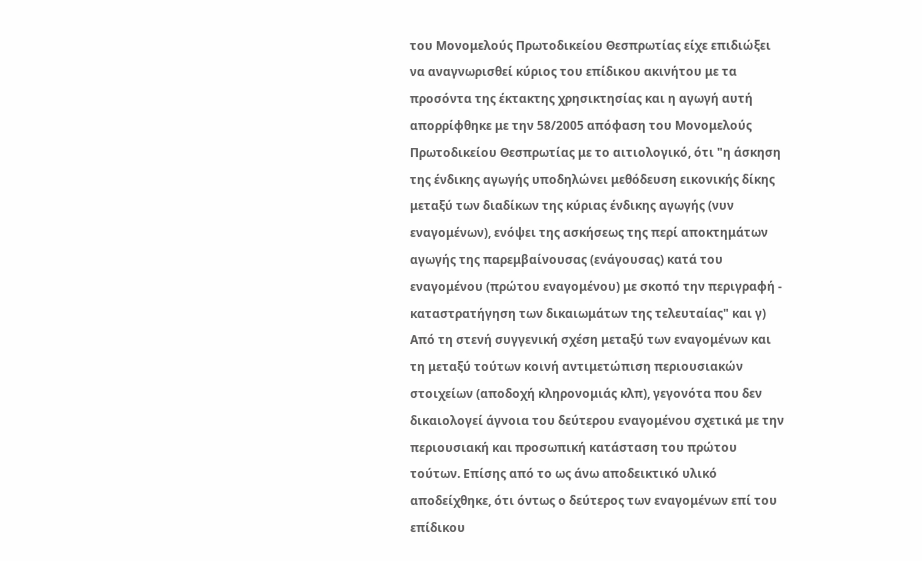του Μονομελούς Πρωτοδικείου Θεσπρωτίας είχε επιδιώξει να αναγνωρισθεί κύριος του επίδικου ακινήτου με τα προσόντα της έκτακτης χρησικτησίας και η αγωγή αυτή απορρίφθηκε με την 58/2005 απόφαση του Μονομελούς Πρωτοδικείου Θεσπρωτίας με το αιτιολογικό, ότι "η άσκηση της ένδικης αγωγής υποδηλώνει μεθόδευση εικονικής δίκης μεταξύ των διαδίκων της κύριας ένδικης αγωγής (νυν εναγομένων), ενόψει της ασκήσεως της περί αποκτημάτων αγωγής της παρεμβαίνουσας (ενάγουσας) κατά του εναγομένου (πρώτου εναγομένου) με σκοπό την περιγραφή - καταστρατήγηση των δικαιωμάτων της τελευταίας" και γ) Από τη στενή συγγενική σχέση μεταξύ των εναγομένων και τη μεταξύ τούτων κοινή αντιμετώπιση περιουσιακών στοιχείων (αποδοχή κληρονομιάς κλπ), γεγονότα που δεν δικαιολογεί άγνοια του δεύτερου εναγομένου σχετικά με την περιουσιακή και προσωπική κατάσταση του πρώτου τούτων. Επίσης από το ως άνω αποδεικτικό υλικό αποδείχθηκε, ότι όντως ο δεύτερος των εναγομένων επί του επίδικου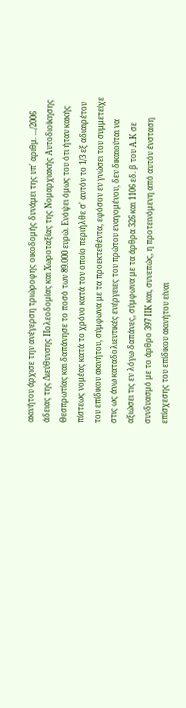ακινήτου άρχισε την ανέγερση τριώροφης οικοδομής δυνάμει της υπ' αριθμ. .../2006 άδειας της Διεύθυνσης Πολεοδομίας και Χωροταξίας της Νομαρχιακής Αυτοδιοίκησης Θεσπρωτίας και δαπάνησε το ποσό των 89.000 ευρώ. Ενόψει όμως του ότι ήταν κακής πίστεως νομέας κατά το χρόνο κατά τον οποίο περιήλθε σ' αυτόν το 1/3 εξ αδιαιρέτου του επίδικου ακινήτου, σύμφωνα με τα προεκτεθέντα, εφόσον εν γνώσει του συμμετείχε στις ως άνω καταδολιευτικές ενέργειες του πρώτου εναγομένου, δεν δικαιούται να αξιώσει τις εν λόγω δαπάνες, σύμφωνα με τα άρθρα 326 και 1106 εδ. β του Α.Κ σε συνδυασμό με το άρθρο 397 ΠΚ και, συνεπώς, η προτεινόμενη από αυτόν ένσταση επίσχεσης του επίδικου ακινήτου είναι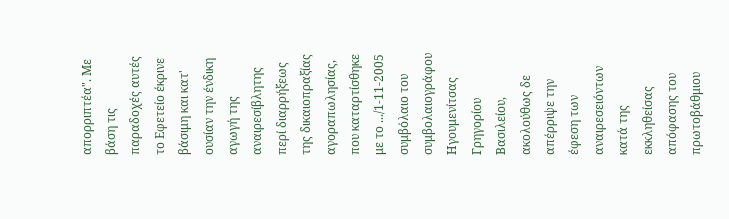απορριπτέα". Με βάση τις παραδοχές αυτές το Εφετείο έκρινε βάσιμη και κατ' ουσίαν την ένδικη αγωγή της αναιρεσίβλητης περί διαρρήξεως της δικαιοπραξίας αγοραπωλησίας, που καταρτίσθηκε με το .../1-11-2005 συμβόλαιο του συμβολαιογράφου Ηγουμενίτσας Γρηγορίου Βασιλείου, ακολούθως δε απέρριψε την έφεση των αναιρεσειόντων κατά της εκκληθείσας απόφασης του πρωτοβάθμιου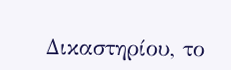Δικαστηρίου, το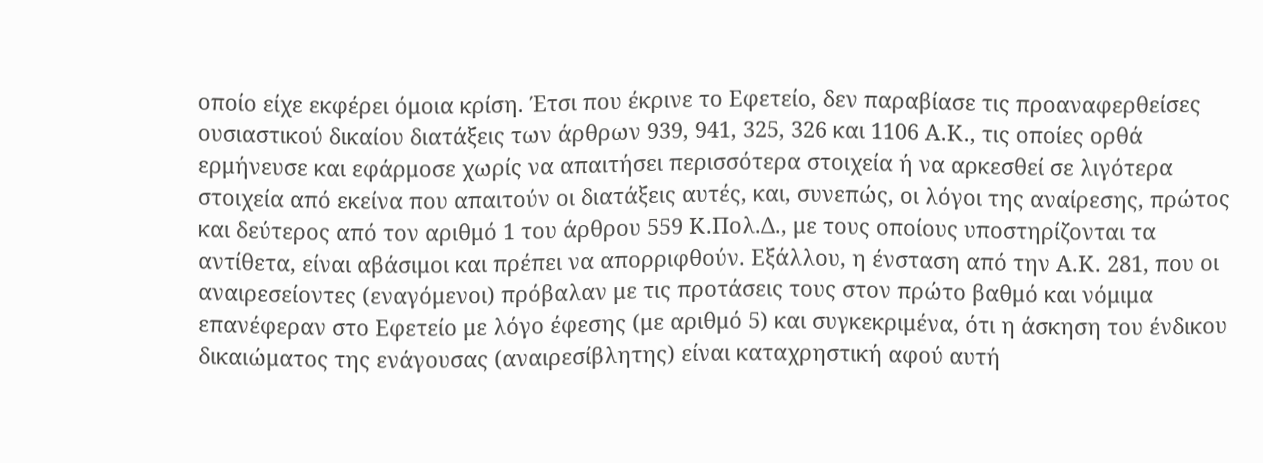οποίο είχε εκφέρει όμοια κρίση. Έτσι που έκρινε το Εφετείο, δεν παραβίασε τις προαναφερθείσες ουσιαστικού δικαίου διατάξεις των άρθρων 939, 941, 325, 326 και 1106 Α.Κ., τις οποίες ορθά ερμήνευσε και εφάρμοσε χωρίς να απαιτήσει περισσότερα στοιχεία ή να αρκεσθεί σε λιγότερα στοιχεία από εκείνα που απαιτούν οι διατάξεις αυτές, και, συνεπώς, οι λόγοι της αναίρεσης, πρώτος και δεύτερος από τον αριθμό 1 του άρθρου 559 Κ.Πολ.Δ., με τους οποίους υποστηρίζονται τα αντίθετα, είναι αβάσιμοι και πρέπει να απορριφθούν. Εξάλλου, η ένσταση από την Α.Κ. 281, που οι αναιρεσείοντες (εναγόμενοι) πρόβαλαν με τις προτάσεις τους στον πρώτο βαθμό και νόμιμα επανέφεραν στο Εφετείο με λόγο έφεσης (με αριθμό 5) και συγκεκριμένα, ότι η άσκηση του ένδικου δικαιώματος της ενάγουσας (αναιρεσίβλητης) είναι καταχρηστική αφού αυτή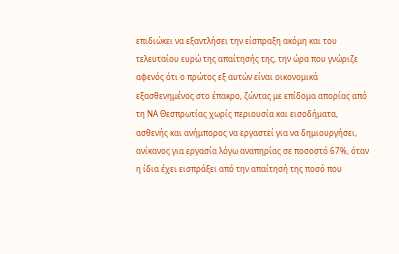επιδιώκει να εξαντλήσει την είσπραξη ακόμη και του τελευταίου ευρώ της απαίτησής της, την ώρα που γνώριζε αφενός ότι ο πρώτος εξ αυτών είναι οικονομικά εξασθενημένος στο έπακρο, ζώντας με επίδομα απορίας από τη ΝΑ Θεσπρωτίας χωρίς περιουσία και εισοδήματα, ασθενής και ανήμπορος να εργαστεί για να δημιουργήσει, ανίκανος για εργασία λόγω αναπηρίας σε ποσοστό 67%, όταν η ίδια έχει εισπράξει από την απαίτησή της ποσό που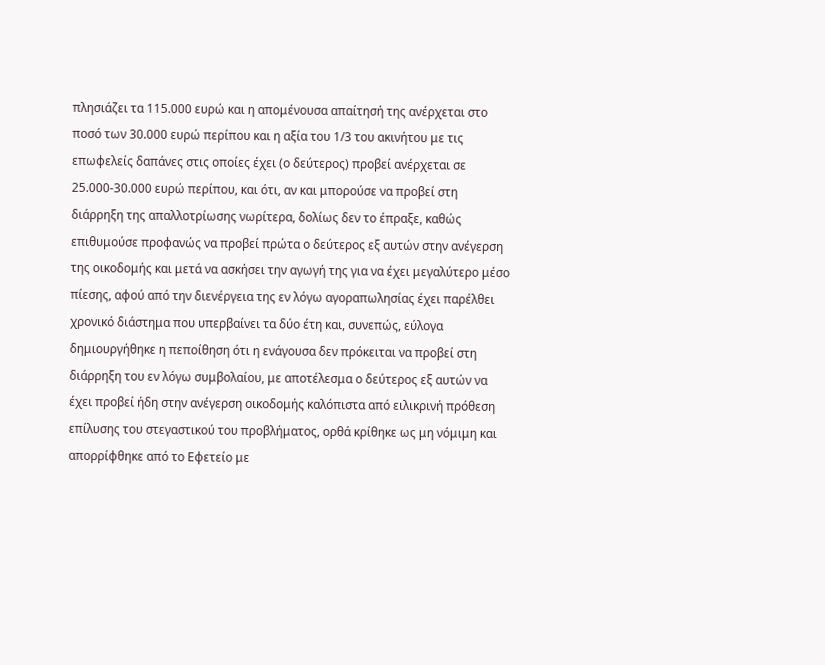πλησιάζει τα 115.000 ευρώ και η απομένουσα απαίτησή της ανέρχεται στο ποσό των 30.000 ευρώ περίπου και η αξία του 1/3 του ακινήτου με τις επωφελείς δαπάνες στις οποίες έχει (ο δεύτερος) προβεί ανέρχεται σε 25.000-30.000 ευρώ περίπου, και ότι, αν και μπορούσε να προβεί στη διάρρηξη της απαλλοτρίωσης νωρίτερα, δολίως δεν το έπραξε, καθώς επιθυμούσε προφανώς να προβεί πρώτα ο δεύτερος εξ αυτών στην ανέγερση της οικοδομής και μετά να ασκήσει την αγωγή της για να έχει μεγαλύτερο μέσο πίεσης, αφού από την διενέργεια της εν λόγω αγοραπωλησίας έχει παρέλθει χρονικό διάστημα που υπερβαίνει τα δύο έτη και, συνεπώς, εύλογα δημιουργήθηκε η πεποίθηση ότι η ενάγουσα δεν πρόκειται να προβεί στη διάρρηξη του εν λόγω συμβολαίου, με αποτέλεσμα ο δεύτερος εξ αυτών να έχει προβεί ήδη στην ανέγερση οικοδομής καλόπιστα από ειλικρινή πρόθεση επίλυσης του στεγαστικού του προβλήματος, ορθά κρίθηκε ως μη νόμιμη και απορρίφθηκε από το Εφετείο με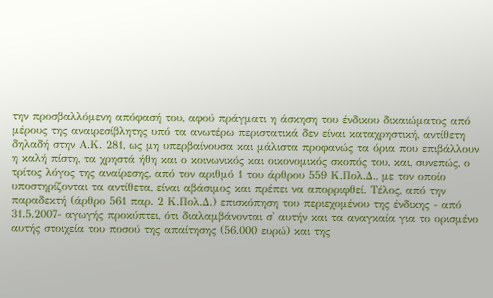την προσβαλλόμενη απόφασή του, αφού πράγματι η άσκηση του ένδικου δικαιώματος από μέρους της αναιρεσίβλητης υπό τα ανωτέρω περιστατικά δεν είναι καταχρηστική, αντίθετη δηλαδή στην Α.Κ. 281, ως μη υπερβαίνουσα και μάλιστα προφανώς τα όρια που επιβάλλουν η καλή πίστη, τα χρηστά ήθη και ο κοινωνικός και οικονομικός σκοπός του, και, συνεπώς, ο τρίτος λόγος της αναίρεσης, από τον αριθμό 1 του άρθρου 559 Κ.Πολ.Δ., με τον οποίο υποστηρίζονται τα αντίθετα, είναι αβάσιμος και πρέπει να απορριφθεί. Τέλος, από την παραδεκτή (άρθρο 561 παρ. 2 Κ.Πολ.Δ.) επισκόπηση του περιεχομένου της ένδικης - από 31.5.2007- αγωγής προκύπτει, ότι διαλαμβάνονται σ' αυτήν και τα αναγκαία για το ορισμένο αυτής στοιχεία του ποσού της απαίτησης (56.000 ευρώ) και της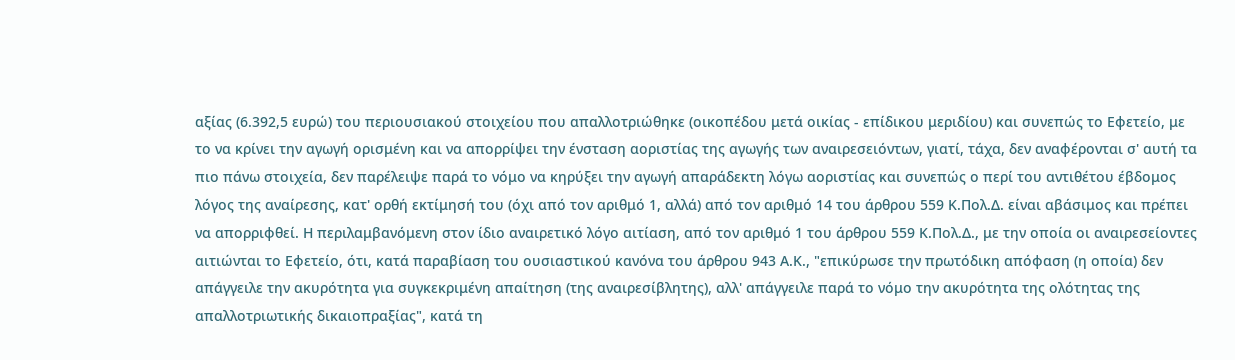αξίας (6.392,5 ευρώ) του περιουσιακού στοιχείου που απαλλοτριώθηκε (οικοπέδου μετά οικίας - επίδικου μεριδίου) και συνεπώς το Εφετείο, με το να κρίνει την αγωγή ορισμένη και να απορρίψει την ένσταση αοριστίας της αγωγής των αναιρεσειόντων, γιατί, τάχα, δεν αναφέρονται σ' αυτή τα πιο πάνω στοιχεία, δεν παρέλειψε παρά το νόμο να κηρύξει την αγωγή απαράδεκτη λόγω αοριστίας και συνεπώς ο περί του αντιθέτου έβδομος λόγος της αναίρεσης, κατ' ορθή εκτίμησή του (όχι από τον αριθμό 1, αλλά) από τον αριθμό 14 του άρθρου 559 Κ.Πολ.Δ. είναι αβάσιμος και πρέπει να απορριφθεί. Η περιλαμβανόμενη στον ίδιο αναιρετικό λόγο αιτίαση, από τον αριθμό 1 του άρθρου 559 Κ.Πολ.Δ., με την οποία οι αναιρεσείοντες αιτιώνται το Εφετείο, ότι, κατά παραβίαση του ουσιαστικού κανόνα του άρθρου 943 Α.Κ., "επικύρωσε την πρωτόδικη απόφαση (η οποία) δεν απάγγειλε την ακυρότητα για συγκεκριμένη απαίτηση (της αναιρεσίβλητης), αλλ' απάγγειλε παρά το νόμο την ακυρότητα της ολότητας της απαλλοτριωτικής δικαιοπραξίας", κατά τη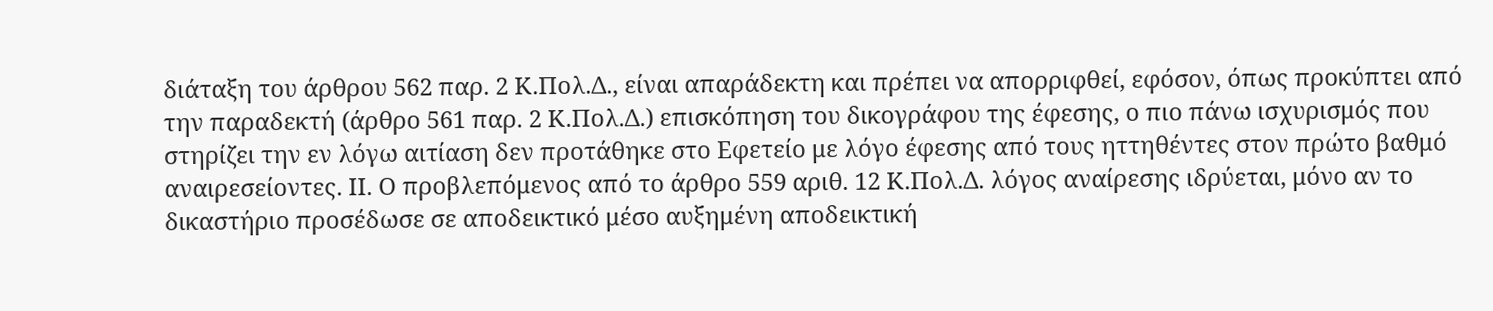διάταξη του άρθρου 562 παρ. 2 Κ.Πολ.Δ., είναι απαράδεκτη και πρέπει να απορριφθεί, εφόσον, όπως προκύπτει από την παραδεκτή (άρθρο 561 παρ. 2 Κ.Πολ.Δ.) επισκόπηση του δικογράφου της έφεσης, ο πιο πάνω ισχυρισμός που στηρίζει την εν λόγω αιτίαση δεν προτάθηκε στο Εφετείο με λόγο έφεσης από τους ηττηθέντες στον πρώτο βαθμό αναιρεσείοντες. ΙΙ. Ο προβλεπόμενος από το άρθρο 559 αριθ. 12 Κ.Πολ.Δ. λόγος αναίρεσης ιδρύεται, μόνο αν το δικαστήριο προσέδωσε σε αποδεικτικό μέσο αυξημένη αποδεικτική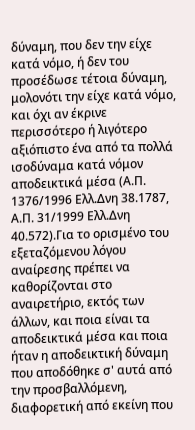δύναμη, που δεν την είχε κατά νόμο, ή δεν του προσέδωσε τέτοια δύναμη, μολονότι την είχε κατά νόμο, και όχι αν έκρινε περισσότερο ή λιγότερο αξιόπιστο ένα από τα πολλά ισοδύναμα κατά νόμον αποδεικτικά μέσα (Α.Π. 1376/1996 Ελλ.Δνη 38.1787, Α.Π. 31/1999 Ελλ.Δνη 40.572).Για το ορισμένο του εξεταζόμενου λόγου αναίρεσης πρέπει να καθορίζονται στο αναιρετήριο, εκτός των άλλων, και ποια είναι τα αποδεικτικά μέσα και ποια ήταν η αποδεικτική δύναμη που αποδόθηκε σ' αυτά από την προσβαλλόμενη, διαφορετική από εκείνη που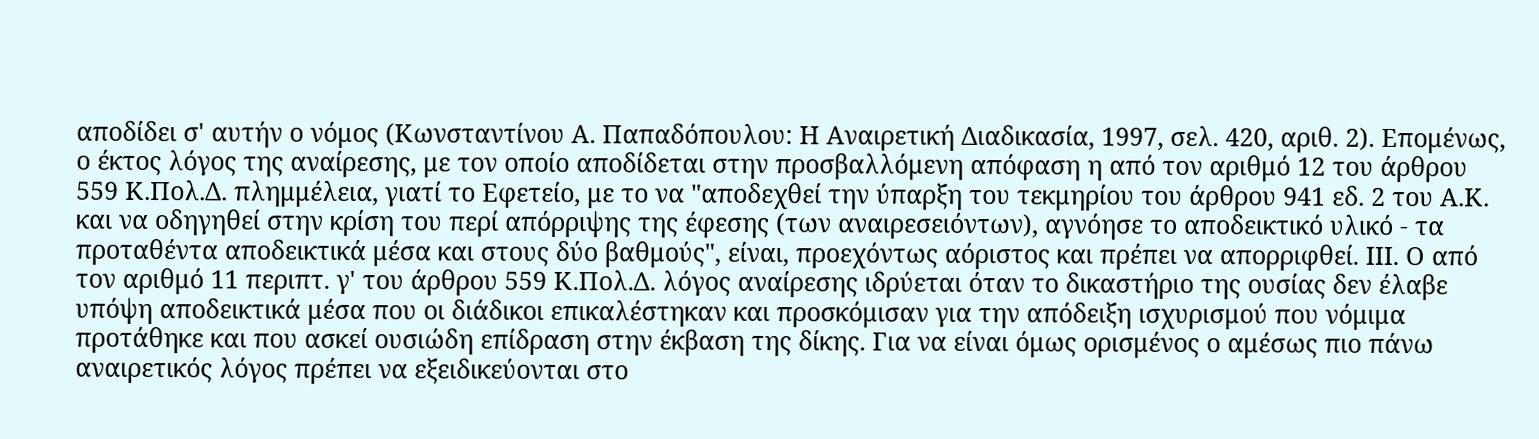αποδίδει σ' αυτήν ο νόμος (Κωνσταντίνου Α. Παπαδόπουλου: Η Αναιρετική Διαδικασία, 1997, σελ. 420, αριθ. 2). Επομένως, ο έκτος λόγος της αναίρεσης, με τον οποίο αποδίδεται στην προσβαλλόμενη απόφαση η από τον αριθμό 12 του άρθρου 559 Κ.Πολ.Δ. πλημμέλεια, γιατί το Εφετείο, με το να "αποδεχθεί την ύπαρξη του τεκμηρίου του άρθρου 941 εδ. 2 του Α.Κ. και να οδηγηθεί στην κρίση του περί απόρριψης της έφεσης (των αναιρεσειόντων), αγνόησε το αποδεικτικό υλικό - τα προταθέντα αποδεικτικά μέσα και στους δύο βαθμούς", είναι, προεχόντως αόριστος και πρέπει να απορριφθεί. ΙΙΙ. Ο από τον αριθμό 11 περιπτ. γ' του άρθρου 559 Κ.Πολ.Δ. λόγος αναίρεσης ιδρύεται όταν το δικαστήριο της ουσίας δεν έλαβε υπόψη αποδεικτικά μέσα που οι διάδικοι επικαλέστηκαν και προσκόμισαν για την απόδειξη ισχυρισμού που νόμιμα προτάθηκε και που ασκεί ουσιώδη επίδραση στην έκβαση της δίκης. Για να είναι όμως ορισμένος ο αμέσως πιο πάνω αναιρετικός λόγος πρέπει να εξειδικεύονται στο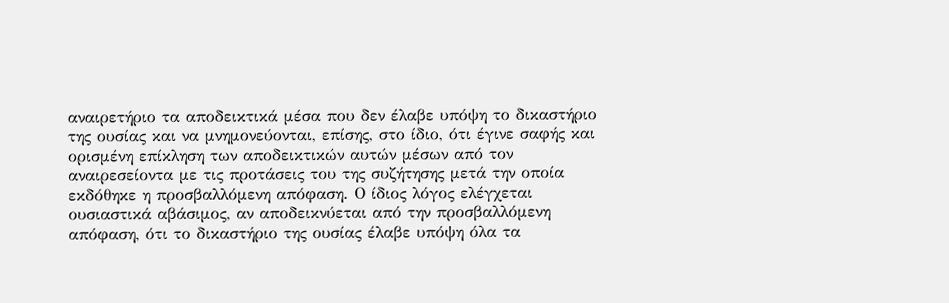αναιρετήριο τα αποδεικτικά μέσα που δεν έλαβε υπόψη το δικαστήριο της ουσίας και να μνημονεύονται, επίσης, στο ίδιο, ότι έγινε σαφής και ορισμένη επίκληση των αποδεικτικών αυτών μέσων από τον αναιρεσείοντα με τις προτάσεις του της συζήτησης μετά την οποία εκδόθηκε η προσβαλλόμενη απόφαση. Ο ίδιος λόγος ελέγχεται ουσιαστικά αβάσιμος, αν αποδεικνύεται από την προσβαλλόμενη απόφαση, ότι το δικαστήριο της ουσίας έλαβε υπόψη όλα τα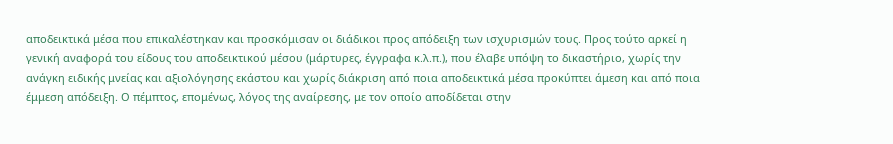αποδεικτικά μέσα που επικαλέστηκαν και προσκόμισαν οι διάδικοι προς απόδειξη των ισχυρισμών τους. Προς τούτο αρκεί η γενική αναφορά του είδους του αποδεικτικού μέσου (μάρτυρες, έγγραφα κ.λ.π.), που έλαβε υπόψη το δικαστήριο, χωρίς την ανάγκη ειδικής μνείας και αξιολόγησης εκάστου και χωρίς διάκριση από ποια αποδεικτικά μέσα προκύπτει άμεση και από ποια έμμεση απόδειξη. Ο πέμπτος, επομένως, λόγος της αναίρεσης, με τον οποίο αποδίδεται στην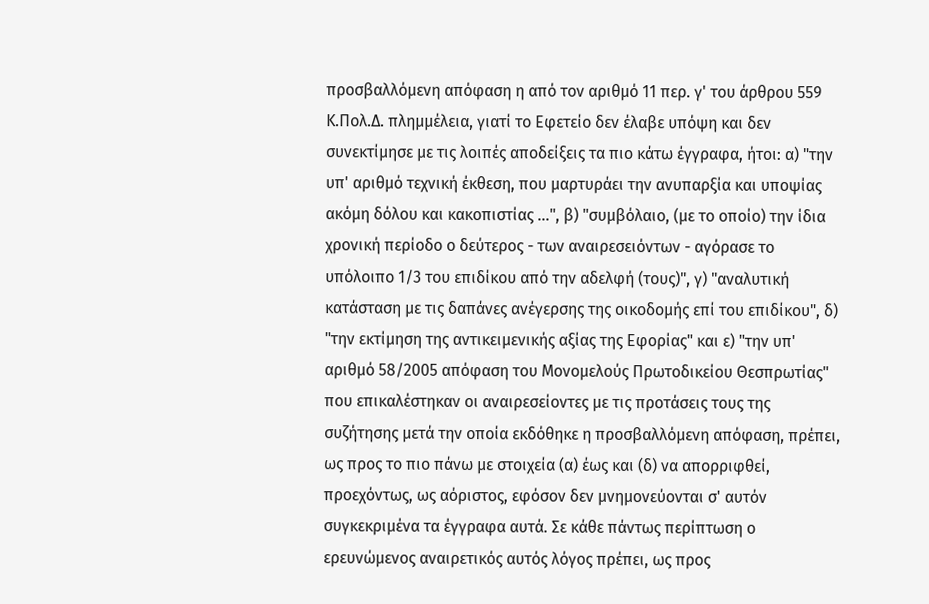προσβαλλόμενη απόφαση η από τον αριθμό 11 περ. γ' του άρθρου 559 Κ.Πολ.Δ. πλημμέλεια, γιατί το Εφετείο δεν έλαβε υπόψη και δεν συνεκτίμησε με τις λοιπές αποδείξεις τα πιο κάτω έγγραφα, ήτοι: α) "την υπ' αριθμό τεχνική έκθεση, που μαρτυράει την ανυπαρξία και υποψίας ακόμη δόλου και κακοπιστίας ...", β) "συμβόλαιο, (με το οποίο) την ίδια χρονική περίοδο ο δεύτερος - των αναιρεσειόντων - αγόρασε το υπόλοιπο 1/3 του επιδίκου από την αδελφή (τους)", γ) "αναλυτική κατάσταση με τις δαπάνες ανέγερσης της οικοδομής επί του επιδίκου", δ) "την εκτίμηση της αντικειμενικής αξίας της Εφορίας" και ε) "την υπ' αριθμό 58/2005 απόφαση του Μονομελούς Πρωτοδικείου Θεσπρωτίας" που επικαλέστηκαν οι αναιρεσείοντες με τις προτάσεις τους της συζήτησης μετά την οποία εκδόθηκε η προσβαλλόμενη απόφαση, πρέπει, ως προς το πιο πάνω με στοιχεία (α) έως και (δ) να απορριφθεί, προεχόντως, ως αόριστος, εφόσον δεν μνημονεύονται σ' αυτόν συγκεκριμένα τα έγγραφα αυτά. Σε κάθε πάντως περίπτωση ο ερευνώμενος αναιρετικός αυτός λόγος πρέπει, ως προς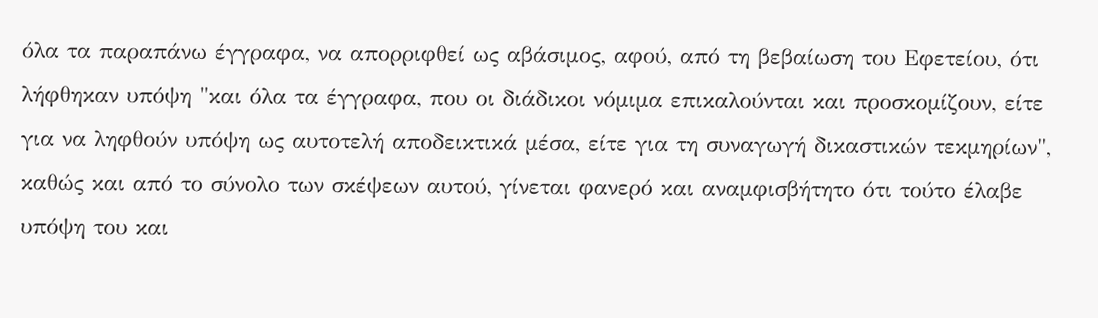όλα τα παραπάνω έγγραφα, να απορριφθεί ως αβάσιμος, αφού, από τη βεβαίωση του Εφετείου, ότι λήφθηκαν υπόψη "και όλα τα έγγραφα, που οι διάδικοι νόμιμα επικαλούνται και προσκομίζουν, είτε για να ληφθούν υπόψη ως αυτοτελή αποδεικτικά μέσα, είτε για τη συναγωγή δικαστικών τεκμηρίων", καθώς και από το σύνολο των σκέψεων αυτού, γίνεται φανερό και αναμφισβήτητο ότι τούτο έλαβε υπόψη του και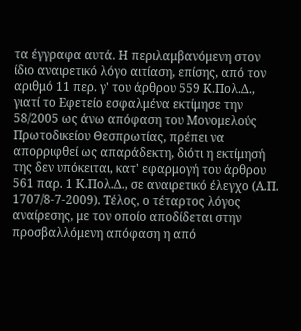τα έγγραφα αυτά. Η περιλαμβανόμενη στον ίδιο αναιρετικό λόγο αιτίαση, επίσης, από τον αριθμό 11 περ. γ' του άρθρου 559 Κ.Πολ.Δ., γιατί το Εφετείο εσφαλμένα εκτίμησε την 58/2005 ως άνω απόφαση του Μονομελούς Πρωτοδικείου Θεσπρωτίας, πρέπει να απορριφθεί ως απαράδεκτη, διότι η εκτίμησή της δεν υπόκειται, κατ' εφαρμογή του άρθρου 561 παρ. 1 Κ.Πολ.Δ., σε αναιρετικό έλεγχο (Α.Π. 1707/8-7-2009). Τέλος, ο τέταρτος λόγος αναίρεσης, με τον οποίο αποδίδεται στην προσβαλλόμενη απόφαση η από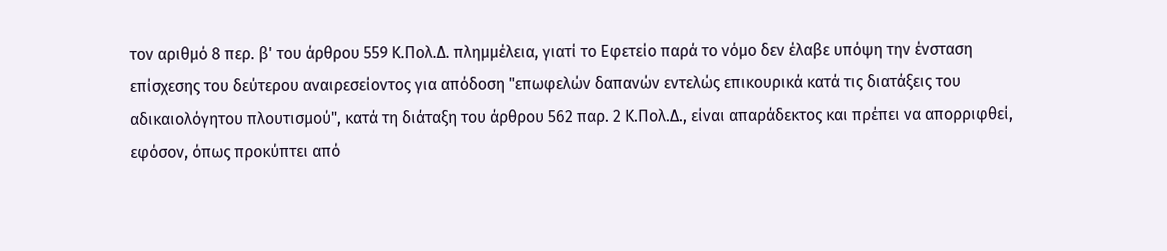τον αριθμό 8 περ. β' του άρθρου 559 Κ.Πολ.Δ. πλημμέλεια, γιατί το Εφετείο παρά το νόμο δεν έλαβε υπόψη την ένσταση επίσχεσης του δεύτερου αναιρεσείοντος για απόδοση "επωφελών δαπανών εντελώς επικουρικά κατά τις διατάξεις του αδικαιολόγητου πλουτισμού", κατά τη διάταξη του άρθρου 562 παρ. 2 Κ.Πολ.Δ., είναι απαράδεκτος και πρέπει να απορριφθεί, εφόσον, όπως προκύπτει από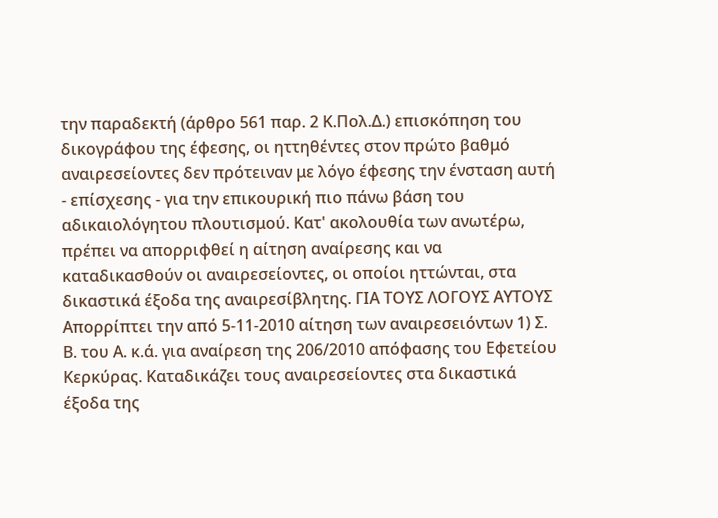την παραδεκτή (άρθρο 561 παρ. 2 Κ.Πολ.Δ.) επισκόπηση του δικογράφου της έφεσης, οι ηττηθέντες στον πρώτο βαθμό αναιρεσείοντες δεν πρότειναν με λόγο έφεσης την ένσταση αυτή - επίσχεσης - για την επικουρική πιο πάνω βάση του αδικαιολόγητου πλουτισμού. Κατ' ακολουθία των ανωτέρω, πρέπει να απορριφθεί η αίτηση αναίρεσης και να καταδικασθούν οι αναιρεσείοντες, οι οποίοι ηττώνται, στα δικαστικά έξοδα της αναιρεσίβλητης. ΓΙΑ ΤΟΥΣ ΛΟΓΟΥΣ ΑΥΤΟΥΣ Απορρίπτει την από 5-11-2010 αίτηση των αναιρεσειόντων 1) Σ. Β. του Α. κ.ά. για αναίρεση της 206/2010 απόφασης του Εφετείου Κερκύρας. Καταδικάζει τους αναιρεσείοντες στα δικαστικά έξοδα της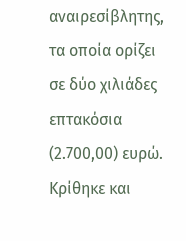αναιρεσίβλητης, τα οποία ορίζει σε δύο χιλιάδες επτακόσια (2.700,00) ευρώ. Κρίθηκε και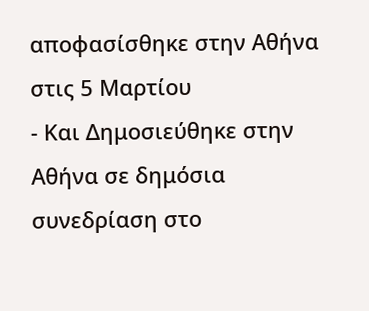αποφασίσθηκε στην Αθήνα στις 5 Μαρτίου
- Και Δημοσιεύθηκε στην Αθήνα σε δημόσια συνεδρίαση στο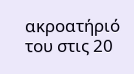ακροατήριό του στις 20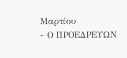Μαρτίου
- Ο ΠΡΟΕΔΡΕΥΩΝ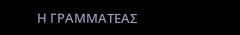Η ΓΡΑΜΜΑΤΕΑΣ